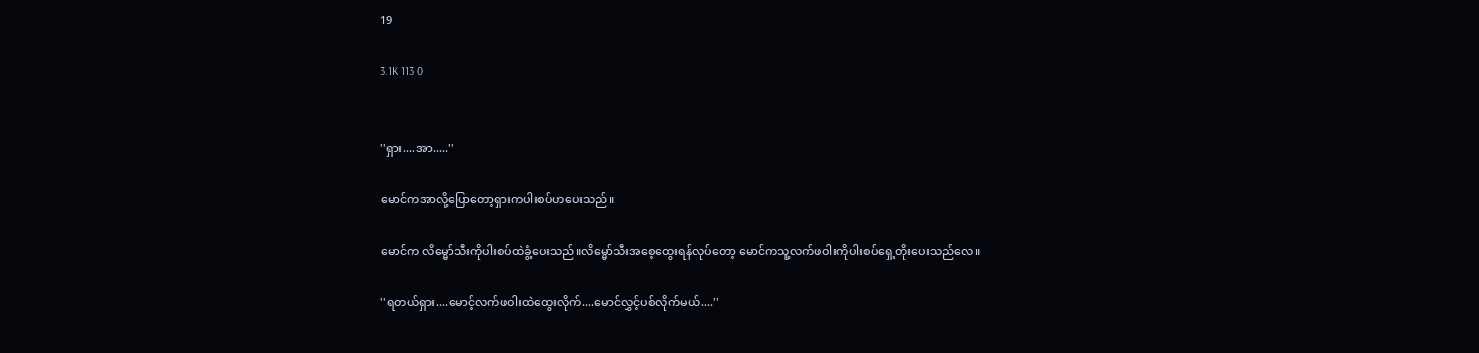19

3.1K 113 0


''ရှား....အာ.....''

မောင်ကအာလို့ပြောတော့ရှားကပါးစပ်ဟပေးသည်။

မောင်က လိမ္မော်သီးကိုပါးစပ်ထဲခွံ့ပေးသည်။လိမ္မော်သီးအစေ့ထွေးရန်လုပ်တော့ မောင်ကသူ့လက်ဖဝါးကိုပါးစပ်ရှေ့တိုးပေးသည်လေ။

''ရတယ်ရှား....မောင့်လက်ဖဝါးထဲထွေးလိုက်....မောင်လွှင့်ပစ်လိုက်မယ်....''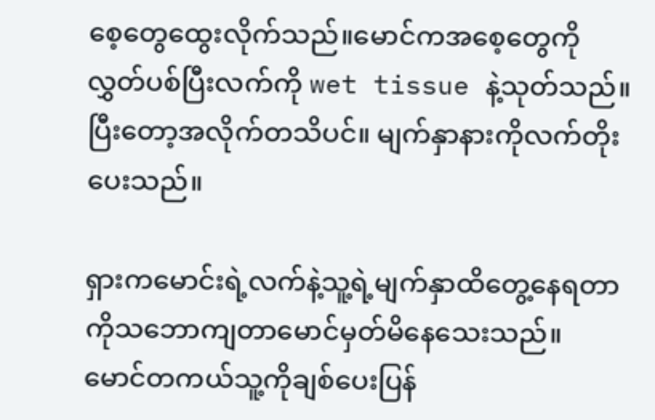စေ့တွေထွေးလိုက်သည်။မောင်ကအစေ့တွေကိုလွှတ်ပစ်ပြီးလက်ကို wet tissue နဲ့သုတ်သည်။ ပြီးတော့အလိုက်တသိပင်။ မျက်နှာနားကိုလက်တိုးပေးသည်။

ရှားကမောင်းရဲ့လက်နဲ့သူ့ရဲ့မျက်နှာထိတွေ့နေရတာကိုသဘောကျတာမောင်မှတ်မိနေသေးသည်။ မောင်တကယ်သူ့ကိုချစ်ပေးပြန်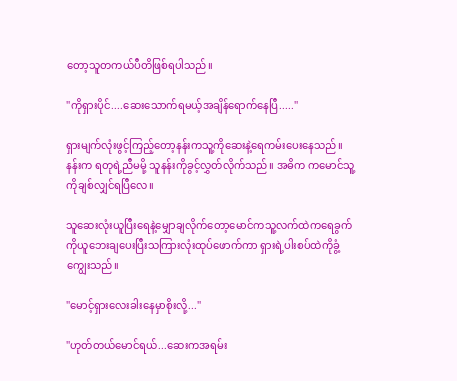တော့သူတကယ်ပီတိဖြစ်ရပါသည်။

''ကိုရှားပိုင်....ဆေးသောက်ရမယ့်အချိန်ရောက်နေပြီ.....''

ရှားမျက်လုံးဖွင့်ကြည့်တော့နန်းကသူ့ကိုဆေးနဲ့ရေကမ်းပေးနေသည်။ နန်းက ရတုရဲ့ညီမမို့ သူနန်းကိုခွင့်လွှတ်လိုက်သည်။ အဓိက ကမောင်သူ့ကိုချစ်လျှင်ရပြီလေ။

သူဆေးလုံးယူပြီးရေနဲ့မျှောချလိုက်တော့မောင်ကသူ့လက်ထဲကရေခွက်ကိုယူဘေးချပေးပြီးသကြားလုံးထုပ်ဖောက်ကာ ရှားရဲ့ပါးစပ်ထဲကိုခွံ့ကျွေးသည်။

''မောင့်ရှားလေးခါးနေမှာစိုးလို့...''

''ဟုတ်တယ်မောင်ရယ်...ဆေးကအရမ်း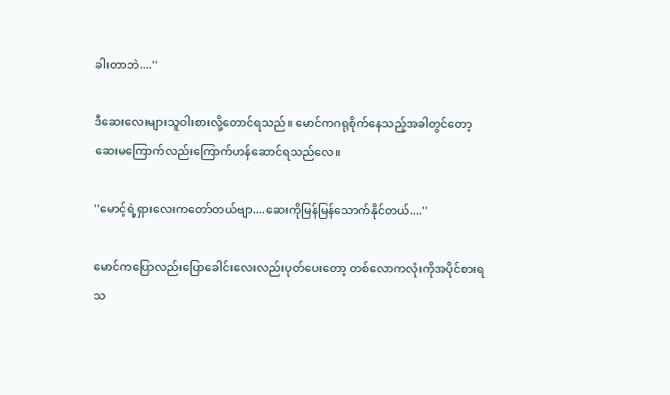ခါးတာဘဲ....''

ဒီဆေးလေးများသူဝါးစားလို့တောင်ရသည်။ မောင်ကဂရုစိုက်နေသည့်အခါတွင်တော့ ဆေးမကြောက်လည်းကြောက်ဟန်ဆောင်ရသည်လေ။

''မောင့်ရဲ့ရှားလေးကတော်တယ်ဗျာ....ဆေးကိုမြန်မြန်သောက်နိုင်တယ်....''

မောင်ကပြောလည်းပြောခေါင်းလေးလည်းပုတ်ပေးတော့ တစ်လောကလုံးကိုအပိုင်စားရသ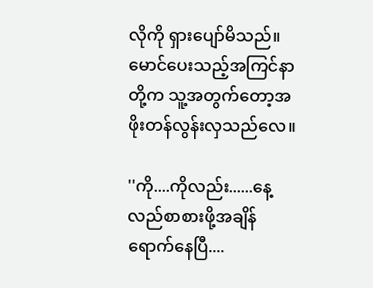လိုကို ရှားပျော်မိသည်။ မောင်ပေးသည့်အကြင်နာတို့က သူ့အတွက်တော့အဖိုးတန်လွန်းလှသည်လေ။

''ကို....ကိုလည်း......နေ့လည်စာစားဖို့အချိန်ရောက်နေပြီ....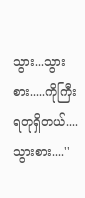သွား...သွားစား.....ကိုကြီးရတုရှိတယ်....သွားစား....''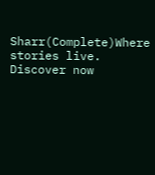Sharr(Complete)Where stories live. Discover now